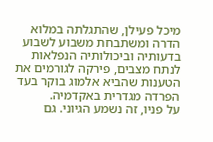מיכל פעילן, שהתגלתה במלוא הדרה ומשתבחת משבוע לשבוע בדעותיה וביכולותיה הנפלאות לנתח מצבים, פירקה לגורמים את הטענות שהביא אלמוג בוקר בעד הפרדה מגדרית באקדמיה.
על פניו, זה נשמע הגיוני. גם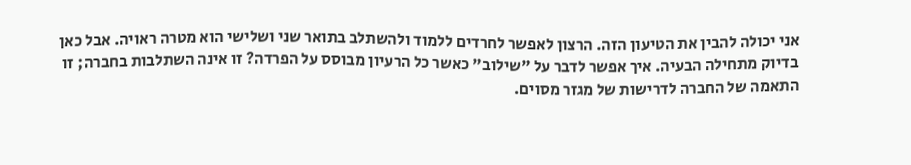אני יכולה להבין את הטיעון הזה. הרצון לאפשר לחרדים ללמוד ולהשתלב בתואר שני ושלישי הוא מטרה ראויה. אבל כאן בדיוק מתחילה הבעיה. איך אפשר לדבר על "שילוב" כאשר כל הרעיון מבוסס על הפרדה? זו אינה השתלבות בחברה; זו התאמה של החברה לדרישות של מגזר מסוים.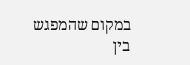במקום שהמפגש בין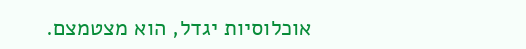אוכלוסיות יגדל, הוא מצטמצם.